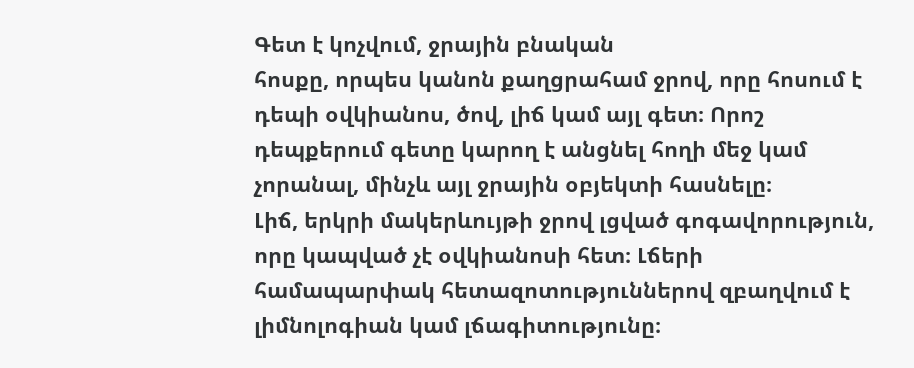Գետ է կոչվում, ջրային բնական
հոսքը, որպես կանոն քաղցրահամ ջրով, որը հոսում է դեպի օվկիանոս, ծով, լիճ կամ այլ գետ։ Որոշ դեպքերում գետը կարող է անցնել հողի մեջ կամ չորանալ, մինչև այլ ջրային օբյեկտի հասնելը։
Լիճ, երկրի մակերևույթի ջրով լցված գոգավորություն, որը կապված չէ օվկիանոսի հետ։ Լճերի համապարփակ հետազոտություններով զբաղվում է լիմնոլոգիան կամ լճագիտությունը։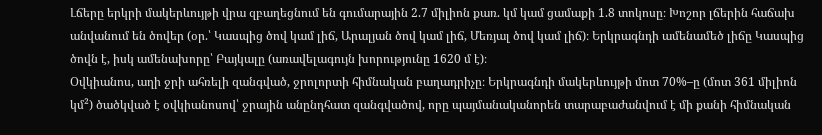Լճերը երկրի մակերևույթի վրա զբաղեցնում են գումարային 2.7 միլիոն քառ. կմ կամ ցամաքի 1.8 տոկոսը։ Խոշոր լճերին հաճախ անվանում են ծովեր (օր.՝ Կասպից ծով կամ լիճ, Արալյան ծով կամ լիճ, Մեռյալ ծով կամ լիճ)։ Երկրագնդի ամենամեծ լիճը Կասպից ծովն է, իսկ ամենախորը՝ Բայկալը (առավելագույն խորությունը 1620 մ է)։
Օվկիանոս, աղի ջրի ահռելի զանգված, ջրոլորտի հիմնական բաղադրիչը։ Երկրագնդի մակերևույթի մոտ 70%–ը (մոտ 361 միլիոն կմ²) ծածկված է օվկիանոսով՝ ջրային անընդհատ զանգվածով, որը պայմանականորեն տարաբաժանվում է մի քանի հիմնական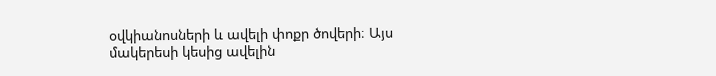օվկիանոսների և ավելի փոքր ծովերի։ Այս մակերեսի կեսից ավելին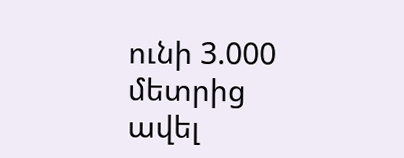ունի 3.000 մետրից ավել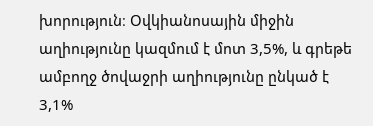խորություն։ Օվկիանոսային միջին աղիությունը կազմում է մոտ 3,5%, և գրեթե ամբողջ ծովաջրի աղիությունը ընկած է 3,1%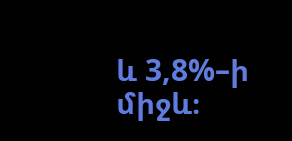և 3,8%–ի միջև։